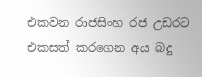එකවන රාජසිංහ රජ උඩරට එකසත් කරගෙන අය බදු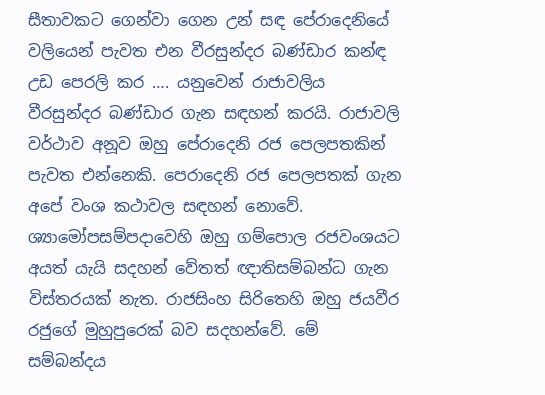සීතාවකට ගෙන්වා ගෙන උන් සඳ පේරාදෙනියේ වලියෙන් පැවත එන වීරසුන්දර බණ්ඩාර කන්ඳ උඩ පෙරලි කර …. යනුවෙන් රාජාවලිය වීරසුන්දර බණ්ඩාර ගැන සඳහන් කරයි. රාජාවලි වර්ථාව අනූව ඔහු පේරාදෙනි රජ පෙලපතකින් පැවත එන්නෙකි. පෙරාදෙනි රජ පෙලපතක් ගැන අපේ වංශ කථාවල සඳහන් නොවේ. ශ්‍යාමෝපසම්පදාවෙහි ඔහු ගම්පොල රජවංශයට අයත් යැයි සදහන් වේතත් ඥාතිසම්බන්ධ ගැන විස්තරයක් නැත. රාජසිංහ සිරිතෙහි ඔහු ජයවීර රජුගේ මුහුපුරෙක් බව සදහන්වේ. මේ සම්බන්දය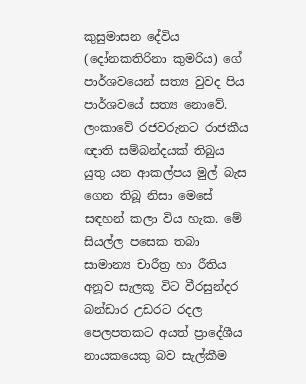කුසුමාසන දේවිය (දෝනකතිරිනා කුමරිය) ගේ පාර්ශවයෙන් සත්‍ය වුවද පිය පාර්ශවයේ සත්‍ය නොවේ.
ලංකාවේ රජවරුනට රාජකීය ඥාති සම්බන්දයක් තිබුය යුතු යන ආකල්පය මුල් බැස ගෙන තිබූ නිසා මෙසේ සඳහන් කලා විය හැක. මේ සියල්ල පසෙක තබා සාමාන්‍ය චාරීත්‍ර හා රීතිය අනූව සැලකූ විට වීරසුන්දර බන්ඩාර උඩරට රදල පෙලපතකට අයත් ප්‍රාදේශීය නායකයෙකු බව සැල්කීම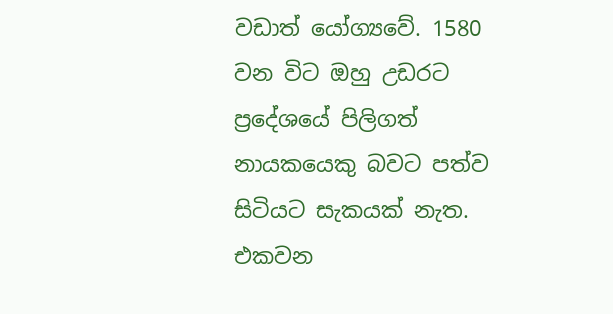වඩාත් යෝග්‍යවේ. 1580 වන විට ඔහු උඩරට ප්‍රදේශයේ පිලිගත් නායකයෙකු බවට පත්ව සිටියට සැකයක් නැත. එකවන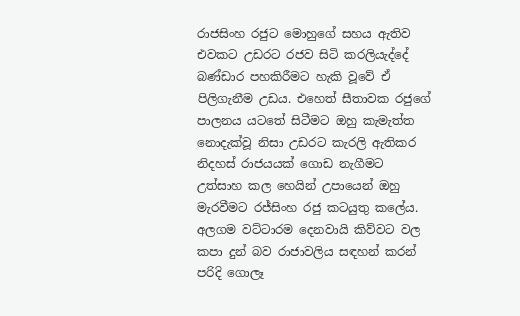රාජසිංහ රජුට මොහුගේ සහය ඇතිව එවකට උඩරට රජව සිටි කරලියැද්දේ බණ්ඩාර පහකිරීමට හැකි වූවේ ඒ පිලිගැනීම උඩය. එහෙත් සීතාවක රජුගේ පාලනය යටතේ සිටීමට ඔහු කැමැත්ත නොදැක්වූ නිසා උඩරට කැරලි ඇතිකර නිදහස් රාජයයක් ගොඩ නැගීමට උත්සාහ කල හෙයින් උපායෙන් ඔහු මැරවීමට රජ්සිංහ රජු කටයුතු කලේය. අලගම වට්ටාරම දෙනවායි කිව්වට වල කපා දුන් බව රාජාවලිය සඳහන් කරන් පරිදි ගොලෑ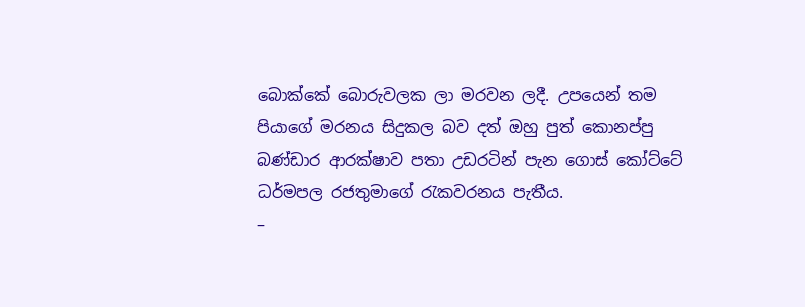බොක්කේ බොරුවලක ලා මරවන ලදී. උපයෙන් තම පියාගේ මරනය සිදුකල බව දත් ඔහු පුත් කොනප්පු බණ්ඩාර ආරක්ෂාව පතා උඩරටින් පැන ගොස් කෝට්ටේ ධර්මපල රජතුමාගේ ‍රැකවරනය පැතීය.
–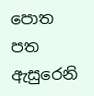පොත පත ඇසුරෙනි